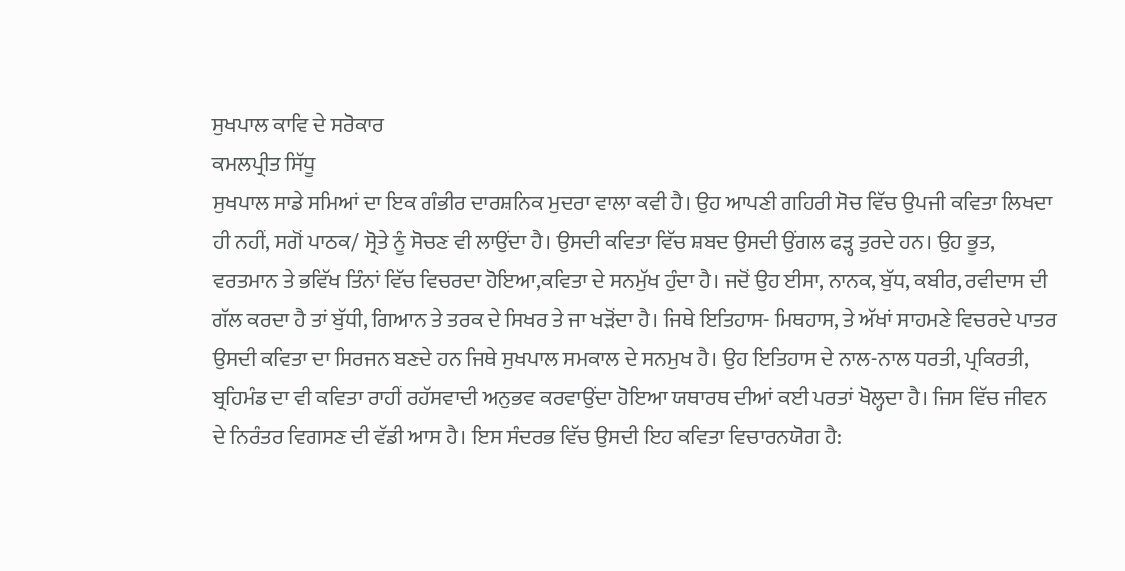ਸੁਖਪਾਲ ਕਾਵਿ ਦੇ ਸਰੋਕਾਰ
ਕਮਲਪ੍ਰੀਤ ਸਿੱਧੂ
ਸੁਖਪਾਲ ਸਾਡੇ ਸਮਿਆਂ ਦਾ ਇਕ ਗੰਭੀਰ ਦਾਰਸ਼ਨਿਕ ਮੁਦਰਾ ਵਾਲਾ ਕਵੀ ਹੈ। ਉਹ ਆਪਣੀ ਗਹਿਰੀ ਸੋਚ ਵਿੱਚ ਉਪਜੀ ਕਵਿਤਾ ਲਿਖਦਾ ਹੀ ਨਹੀਂ, ਸਗੋਂ ਪਾਠਕ/ ਸ੍ਰੋਤੇ ਨੂੰ ਸੋਚਣ ਵੀ ਲਾਉਂਦਾ ਹੈ। ਉਸਦੀ ਕਵਿਤਾ ਵਿੱਚ ਸ਼ਬਦ ਉਸਦੀ ਉਂਗਲ ਫੜ੍ਹ ਤੁਰਦੇ ਹਨ। ਉਹ ਭੂਤ, ਵਰਤਮਾਨ ਤੇ ਭਵਿੱਖ ਤਿੰਨਾਂ ਵਿੱਚ ਵਿਚਰਦਾ ਹੋਇਆ,ਕਵਿਤਾ ਦੇ ਸਨਮੁੱਖ ਹੁੰਦਾ ਹੈ। ਜਦੋਂ ਉਹ ਈਸਾ, ਨਾਨਕ, ਬੁੱਧ, ਕਬੀਰ, ਰਵੀਦਾਸ ਦੀ ਗੱਲ ਕਰਦਾ ਹੈ ਤਾਂ ਬੁੱਧੀ, ਗਿਆਨ ਤੇ ਤਰਕ ਦੇ ਸਿਖਰ ਤੇ ਜਾ ਖੜੋਂਦਾ ਹੈ। ਜਿਥੇ ਇਤਿਹਾਸ- ਮਿਥਹਾਸ, ਤੇ ਅੱਖਾਂ ਸਾਹਮਣੇ ਵਿਚਰਦੇ ਪਾਤਰ ਉਸਦੀ ਕਵਿਤਾ ਦਾ ਸਿਰਜਨ ਬਣਦੇ ਹਨ ਜਿਥੇ ਸੁਖਪਾਲ ਸਮਕਾਲ ਦੇ ਸਨਮੁਖ ਹੈ। ਉਹ ਇਤਿਹਾਸ ਦੇ ਨਾਲ-ਨਾਲ ਧਰਤੀ, ਪ੍ਰਕਿਰਤੀ, ਬ੍ਰਹਿਮੰਡ ਦਾ ਵੀ ਕਵਿਤਾ ਰਾਹੀਂ ਰਹੱਸਵਾਦੀ ਅਨੁਭਵ ਕਰਵਾਉਂਦਾ ਹੋਇਆ ਯਥਾਰਥ ਦੀਆਂ ਕਈ ਪਰਤਾਂ ਖੋਲ੍ਹਦਾ ਹੈ। ਜਿਸ ਵਿੱਚ ਜੀਵਨ ਦੇ ਨਿਰੰਤਰ ਵਿਗਸਣ ਦੀ ਵੱਡੀ ਆਸ ਹੈ। ਇਸ ਸੰਦਰਭ ਵਿੱਚ ਉਸਦੀ ਇਹ ਕਵਿਤਾ ਵਿਚਾਰਨਯੋਗ ਹੈ: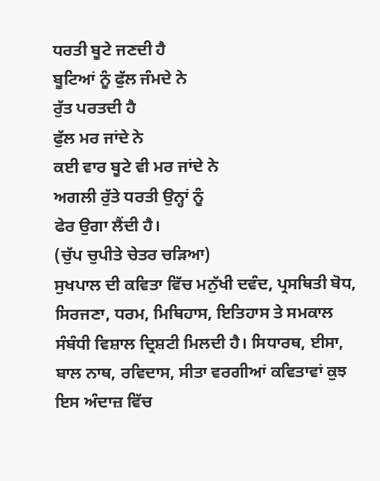ਧਰਤੀ ਬੂਟੇ ਜਣਦੀ ਹੈ
ਬੂਟਿਆਂ ਨੂੰ ਫੁੱਲ ਜੰਮਦੇ ਨੇ
ਰੁੱਤ ਪਰਤਦੀ ਹੈ
ਫੁੱਲ ਮਰ ਜਾਂਦੇ ਨੇ
ਕਈ ਵਾਰ ਬੂਟੇ ਵੀ ਮਰ ਜਾਂਦੇ ਨੇ
ਅਗਲੀ ਰੁੱਤੇ ਧਰਤੀ ਉਨ੍ਹਾਂ ਨੂੰ
ਫੇਰ ਉਗਾ ਲੈਂਦੀ ਹੈ।
(ਚੁੱਪ ਚੁਪੀਤੇ ਚੇਤਰ ਚੜਿਆ)
ਸੁਖਪਾਲ ਦੀ ਕਵਿਤਾ ਵਿੱਚ ਮਨੁੱਖੀ ਦਵੰਦ, ਪ੍ਰਸਥਿਤੀ ਬੋਧ, ਸਿਰਜਣਾ, ਧਰਮ, ਮਿਥਿਹਾਸ, ਇਤਿਹਾਸ ਤੇ ਸਮਕਾਲ ਸੰਬੰਧੀ ਵਿਸ਼ਾਲ ਦ੍ਰਿਸ਼ਟੀ ਮਿਲਦੀ ਹੈ। ਸਿਧਾਰਥ, ਈਸਾ, ਬਾਲ ਨਾਥ, ਰਵਿਦਾਸ, ਸੀਤਾ ਵਰਗੀਆਂ ਕਵਿਤਾਵਾਂ ਕੁਝ ਇਸ ਅੰਦਾਜ਼ ਵਿੱਚ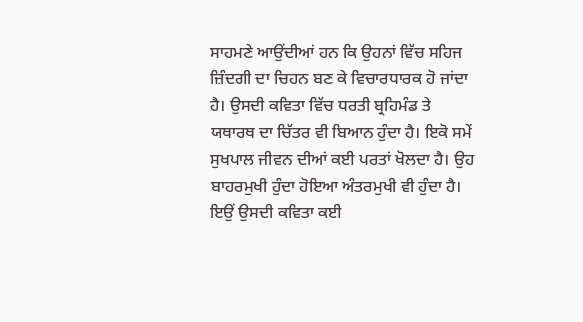ਸਾਹਮਣੇ ਆਉਂਦੀਆਂ ਹਨ ਕਿ ਉਹਨਾਂ ਵਿੱਚ ਸਹਿਜ ਜ਼ਿੰਦਗੀ ਦਾ ਚਿਹਨ ਬਣ ਕੇ ਵਿਚਾਰਧਾਰਕ ਹੋ ਜਾਂਦਾ ਹੈ। ਉਸਦੀ ਕਵਿਤਾ ਵਿੱਚ ਧਰਤੀ ਬ੍ਰਹਿਮੰਡ ਤੇ ਯਥਾਰਥ ਦਾ ਚਿੱਤਰ ਵੀ ਬਿਆਨ ਹੁੰਦਾ ਹੈ। ਇਕੋ ਸਮੇਂ ਸੁਖਪਾਲ ਜੀਵਨ ਦੀਆਂ ਕਈ ਪਰਤਾਂ ਖੋਲਦਾ ਹੈ। ਉਹ ਬਾਹਰਮੁਖੀ ਹੁੰਦਾ ਹੋਇਆ ਅੰਤਰਮੁਖੀ ਵੀ ਹੁੰਦਾ ਹੈ। ਇਉਂ ਉਸਦੀ ਕਵਿਤਾ ਕਈ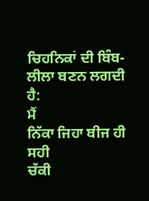ਚਿਹਨਿਕਾਂ ਦੀ ਬਿੰਬ-ਲੀਲਾ ਬਣਨ ਲਗਦੀ ਹੈ:
ਮੈਂ
ਨਿੱਕਾ ਜਿਹਾ ਬੀਜ ਹੀ ਸਹੀ
ਚੱਕੀ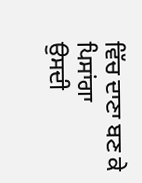ਵਿੱਚ ਦਾਣਾ ਬਣ ਕੇ ਪਿਸਾਂਗਾ
ਉਸਦੀ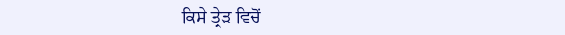ਕਿਸੇ ਤ੍ਰੇੜ ਵਿਚੋਂ